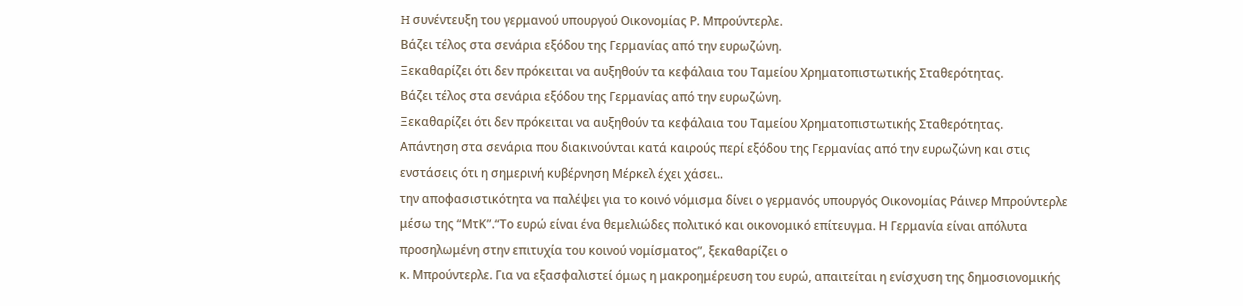H συνέντευξη του γερμανού υπουργού Οικονομίας Ρ. Μπρούντερλε.
Βάζει τέλος στα σενάρια εξόδου της Γερμανίας από την ευρωζώνη.
Ξεκαθαρίζει ότι δεν πρόκειται να αυξηθούν τα κεφάλαια του Ταμείου Χρηματοπιστωτικής Σταθερότητας.
Βάζει τέλος στα σενάρια εξόδου της Γερμανίας από την ευρωζώνη.
Ξεκαθαρίζει ότι δεν πρόκειται να αυξηθούν τα κεφάλαια του Ταμείου Χρηματοπιστωτικής Σταθερότητας.
Απάντηση στα σενάρια που διακινούνται κατά καιρούς περί εξόδου της Γερμανίας από την ευρωζώνη και στις ενστάσεις ότι η σημερινή κυβέρνηση Μέρκελ έχει χάσει..
την αποφασιστικότητα να παλέψει για το κοινό νόμισμα δίνει ο γερμανός υπουργός Οικονομίας Ράινερ Μπρούντερλε μέσω της “ΜτΚ”.“Το ευρώ είναι ένα θεμελιώδες πολιτικό και οικονομικό επίτευγμα. Η Γερμανία είναι απόλυτα προσηλωμένη στην επιτυχία του κοινού νομίσματος”, ξεκαθαρίζει ο
κ. Μπρούντερλε. Για να εξασφαλιστεί όμως η μακροημέρευση του ευρώ, απαιτείται η ενίσχυση της δημοσιονομικής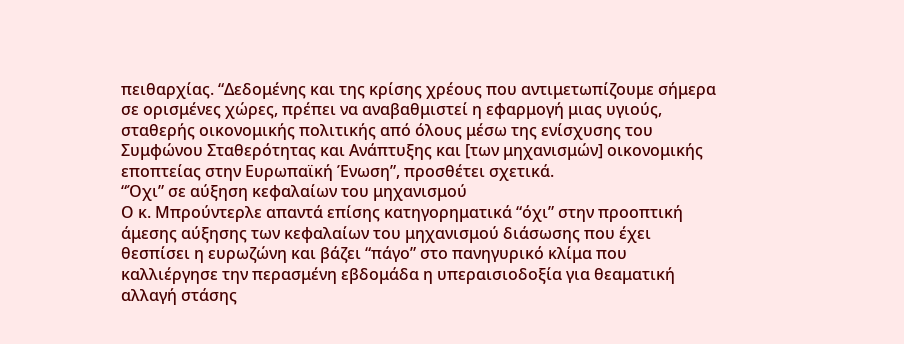πειθαρχίας. “Δεδομένης και της κρίσης χρέους που αντιμετωπίζουμε σήμερα σε ορισμένες χώρες, πρέπει να αναβαθμιστεί η εφαρμογή μιας υγιούς, σταθερής οικονομικής πολιτικής από όλους μέσω της ενίσχυσης του Συμφώνου Σταθερότητας και Ανάπτυξης και [των μηχανισμών] οικονομικής εποπτείας στην Ευρωπαϊκή Ένωση”, προσθέτει σχετικά.
“Όχι” σε αύξηση κεφαλαίων του μηχανισμού
Ο κ. Μπρούντερλε απαντά επίσης κατηγορηματικά “όχι” στην προοπτική άμεσης αύξησης των κεφαλαίων του μηχανισμού διάσωσης που έχει θεσπίσει η ευρωζώνη και βάζει “πάγο” στο πανηγυρικό κλίμα που καλλιέργησε την περασμένη εβδομάδα η υπεραισιοδοξία για θεαματική αλλαγή στάσης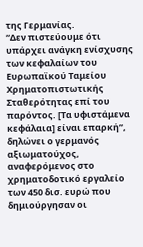της Γερμανίας.
“Δεν πιστεύουμε ότι υπάρχει ανάγκη ενίσχυσης των κεφαλαίων του Ευρωπαϊκού Ταμείου Χρηματοπιστωτικής Σταθερότητας επί του παρόντος. [Τα υφιστάμενα κεφάλαια] είναι επαρκή”, δηλώνει ο γερμανός αξιωματούχος, αναφερόμενος στο χρηματοδοτικό εργαλείο των 450 δισ. ευρώ που δημιούργησαν οι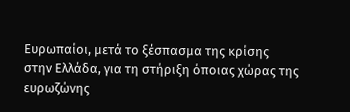Ευρωπαίοι, μετά το ξέσπασμα της κρίσης στην Ελλάδα, για τη στήριξη όποιας χώρας της ευρωζώνης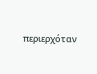περιερχόταν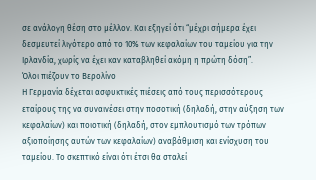σε ανάλογη θέση στο μέλλον. Και εξηγεί ότι “μέχρι σήμερα έχει δεσμευτεί λιγότερο από το 10% των κεφαλαίων του ταμείου για την Ιρλανδία, χωρίς να έχει καν καταβληθεί ακόμη η πρώτη δόση”.
Όλοι πιέζουν το Βερολίνο
Η Γερμανία δέχεται ασφυκτικές πιέσεις από τους περισσότερους εταίρους της να συναινέσει στην ποσοτική (δηλαδή, στην αύξηση των κεφαλαίων) και ποιοτική (δηλαδή, στον εμπλουτισμό των τρόπων αξιοποίησης αυτών των κεφαλαίων) αναβάθμιση και ενίσχυση του ταμείου. Το σκεπτικό είναι ότι έτσι θα σταλεί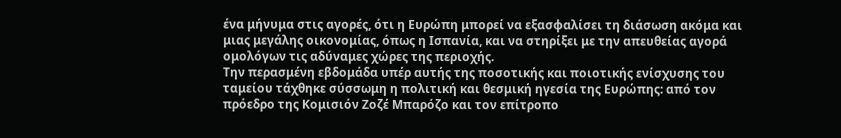ένα μήνυμα στις αγορές, ότι η Ευρώπη μπορεί να εξασφαλίσει τη διάσωση ακόμα και μιας μεγάλης οικονομίας, όπως η Ισπανία, και να στηρίξει με την απευθείας αγορά ομολόγων τις αδύναμες χώρες της περιοχής.
Την περασμένη εβδομάδα υπέρ αυτής της ποσοτικής και ποιοτικής ενίσχυσης του ταμείου τάχθηκε σύσσωμη η πολιτική και θεσμική ηγεσία της Ευρώπης: από τον πρόεδρο της Κομισιόν Ζοζέ Μπαρόζο και τον επίτροπο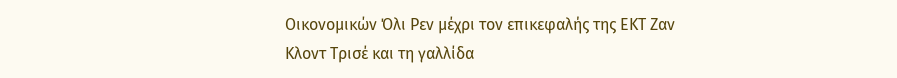Οικονομικών Όλι Ρεν μέχρι τον επικεφαλής της ΕΚΤ Ζαν Κλοντ Τρισέ και τη γαλλίδα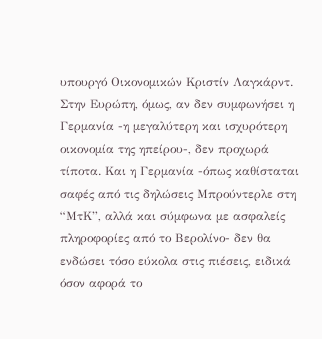υπουργό Οικονομικών Κριστίν Λαγκάρντ.
Στην Ευρώπη, όμως, αν δεν συμφωνήσει η Γερμανία -η μεγαλύτερη και ισχυρότερη οικονομία της ηπείρου-, δεν προχωρά τίποτα. Και η Γερμανία -όπως καθίσταται σαφές από τις δηλώσεις Μπρούντερλε στη “ΜτΚ”, αλλά και σύμφωνα με ασφαλείς πληροφορίες από το Βερολίνο- δεν θα ενδώσει τόσο εύκολα στις πιέσεις, ειδικά όσον αφορά το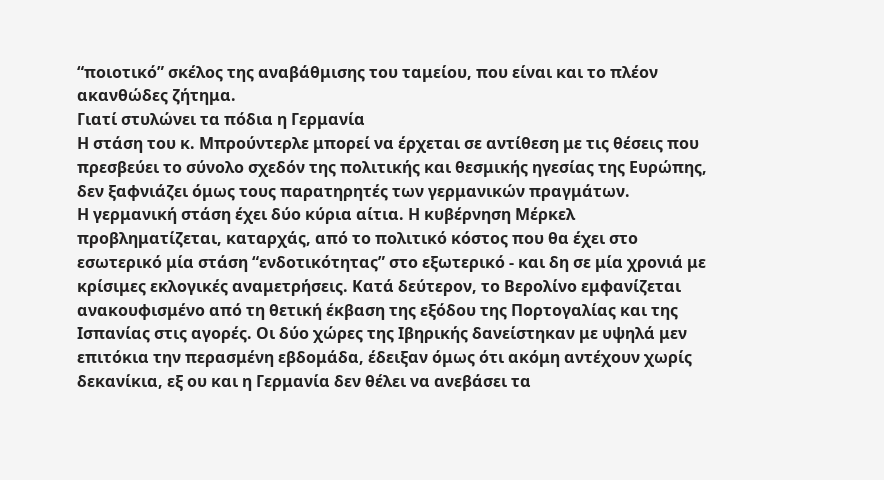“ποιοτικό” σκέλος της αναβάθμισης του ταμείου, που είναι και το πλέον ακανθώδες ζήτημα.
Γιατί στυλώνει τα πόδια η Γερμανία
Η στάση του κ. Μπρούντερλε μπορεί να έρχεται σε αντίθεση με τις θέσεις που πρεσβεύει το σύνολο σχεδόν της πολιτικής και θεσμικής ηγεσίας της Ευρώπης, δεν ξαφνιάζει όμως τους παρατηρητές των γερμανικών πραγμάτων.
Η γερμανική στάση έχει δύο κύρια αίτια. Η κυβέρνηση Μέρκελ προβληματίζεται, καταρχάς, από το πολιτικό κόστος που θα έχει στο εσωτερικό μία στάση “ενδοτικότητας” στο εξωτερικό - και δη σε μία χρονιά με κρίσιμες εκλογικές αναμετρήσεις. Κατά δεύτερον, το Βερολίνο εμφανίζεται ανακουφισμένο από τη θετική έκβαση της εξόδου της Πορτογαλίας και της Ισπανίας στις αγορές. Οι δύο χώρες της Ιβηρικής δανείστηκαν με υψηλά μεν επιτόκια την περασμένη εβδομάδα, έδειξαν όμως ότι ακόμη αντέχουν χωρίς δεκανίκια, εξ ου και η Γερμανία δεν θέλει να ανεβάσει τα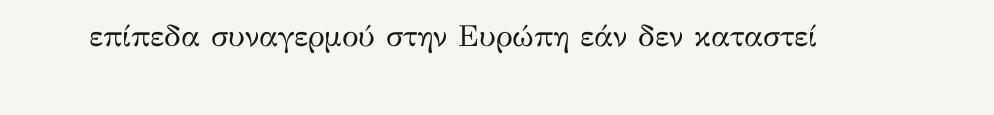επίπεδα συναγερμού στην Ευρώπη εάν δεν καταστεί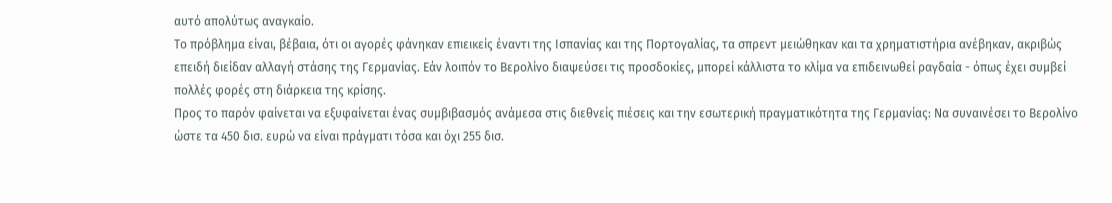αυτό απολύτως αναγκαίο.
Το πρόβλημα είναι, βέβαια, ότι οι αγορές φάνηκαν επιεικείς έναντι της Ισπανίας και της Πορτογαλίας, τα σπρεντ μειώθηκαν και τα χρηματιστήρια ανέβηκαν, ακριβώς επειδή διείδαν αλλαγή στάσης της Γερμανίας. Εάν λοιπόν το Βερολίνο διαψεύσει τις προσδοκίες, μπορεί κάλλιστα το κλίμα να επιδεινωθεί ραγδαία - όπως έχει συμβεί πολλές φορές στη διάρκεια της κρίσης.
Προς το παρόν φαίνεται να εξυφαίνεται ένας συμβιβασμός ανάμεσα στις διεθνείς πιέσεις και την εσωτερική πραγματικότητα της Γερμανίας: Να συναινέσει το Βερολίνο ώστε τα 450 δισ. ευρώ να είναι πράγματι τόσα και όχι 255 δισ.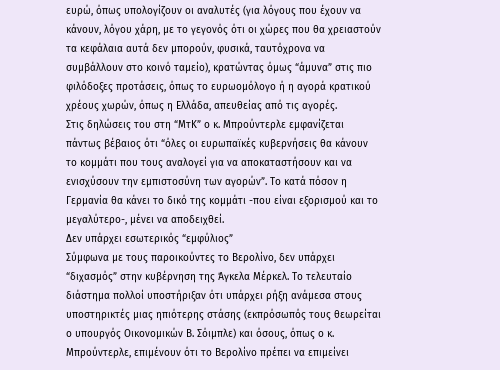ευρώ, όπως υπολογίζουν οι αναλυτές (για λόγους που έχουν να κάνουν, λόγου χάρη, με το γεγονός ότι οι χώρες που θα χρειαστούν τα κεφάλαια αυτά δεν μπορούν, φυσικά, ταυτόχρονα να συμβάλλουν στο κοινό ταμείο), κρατώντας όμως “άμυνα” στις πιο φιλόδοξες προτάσεις, όπως το ευρωομόλογο ή η αγορά κρατικού χρέους χωρών, όπως η Ελλάδα, απευθείας από τις αγορές.
Στις δηλώσεις του στη “ΜτΚ” ο κ. Μπρούντερλε εμφανίζεται πάντως βέβαιος ότι “όλες οι ευρωπαϊκές κυβερνήσεις θα κάνουν το κομμάτι που τους αναλογεί για να αποκαταστήσουν και να ενισχύσουν την εμπιστοσύνη των αγορών”. Το κατά πόσον η Γερμανία θα κάνει το δικό της κομμάτι -που είναι εξορισμού και το μεγαλύτερο-, μένει να αποδειχθεί.
Δεν υπάρχει εσωτερικός “εμφύλιος”
Σύμφωνα με τους παροικούντες το Βερολίνο, δεν υπάρχει “διχασμός” στην κυβέρνηση της Άγκελα Μέρκελ. Το τελευταίο διάστημα πολλοί υποστήριξαν ότι υπάρχει ρήξη ανάμεσα στους υποστηρικτές μιας ηπιότερης στάσης (εκπρόσωπός τους θεωρείται ο υπουργός Οικονομικών Β. Σόιμπλε) και όσους, όπως ο κ. Μπρούντερλε, επιμένουν ότι το Βερολίνο πρέπει να επιμείνει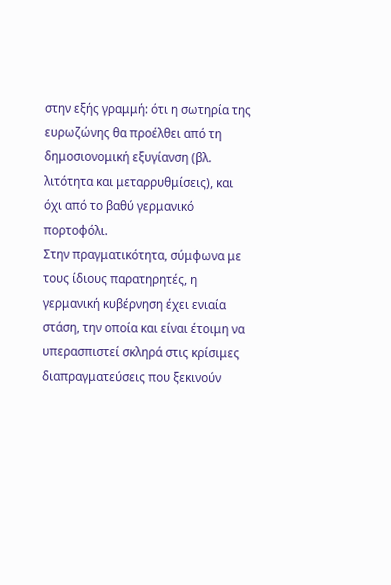στην εξής γραμμή: ότι η σωτηρία της ευρωζώνης θα προέλθει από τη δημοσιονομική εξυγίανση (βλ. λιτότητα και μεταρρυθμίσεις), και όχι από το βαθύ γερμανικό πορτοφόλι.
Στην πραγματικότητα, σύμφωνα με τους ίδιους παρατηρητές, η γερμανική κυβέρνηση έχει ενιαία στάση, την οποία και είναι έτοιμη να υπερασπιστεί σκληρά στις κρίσιμες διαπραγματεύσεις που ξεκινούν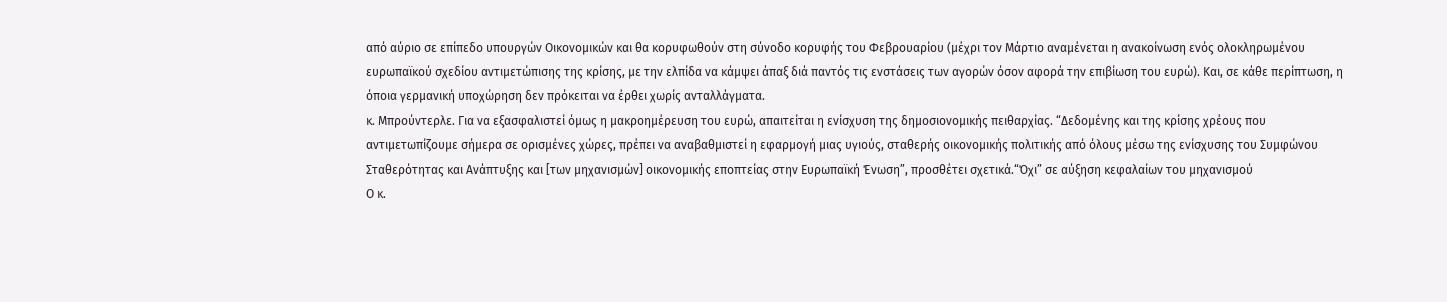από αύριο σε επίπεδο υπουργών Οικονομικών και θα κορυφωθούν στη σύνοδο κορυφής του Φεβρουαρίου (μέχρι τον Μάρτιο αναμένεται η ανακοίνωση ενός ολοκληρωμένου ευρωπαϊκού σχεδίου αντιμετώπισης της κρίσης, με την ελπίδα να κάμψει άπαξ διά παντός τις ενστάσεις των αγορών όσον αφορά την επιβίωση του ευρώ). Και, σε κάθε περίπτωση, η όποια γερμανική υποχώρηση δεν πρόκειται να έρθει χωρίς ανταλλάγματα.
κ. Μπρούντερλε. Για να εξασφαλιστεί όμως η μακροημέρευση του ευρώ, απαιτείται η ενίσχυση της δημοσιονομικής πειθαρχίας. “Δεδομένης και της κρίσης χρέους που αντιμετωπίζουμε σήμερα σε ορισμένες χώρες, πρέπει να αναβαθμιστεί η εφαρμογή μιας υγιούς, σταθερής οικονομικής πολιτικής από όλους μέσω της ενίσχυσης του Συμφώνου Σταθερότητας και Ανάπτυξης και [των μηχανισμών] οικονομικής εποπτείας στην Ευρωπαϊκή Ένωση”, προσθέτει σχετικά.“Όχι” σε αύξηση κεφαλαίων του μηχανισμού
Ο κ.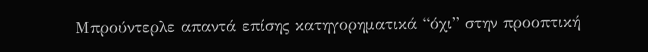Μπρούντερλε απαντά επίσης κατηγορηματικά “όχι” στην προοπτική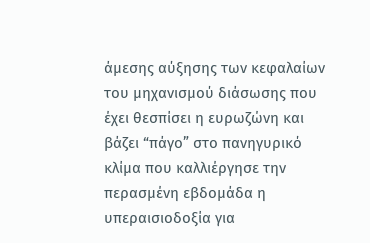άμεσης αύξησης των κεφαλαίων του μηχανισμού διάσωσης που έχει θεσπίσει η ευρωζώνη και βάζει “πάγο” στο πανηγυρικό κλίμα που καλλιέργησε την περασμένη εβδομάδα η υπεραισιοδοξία για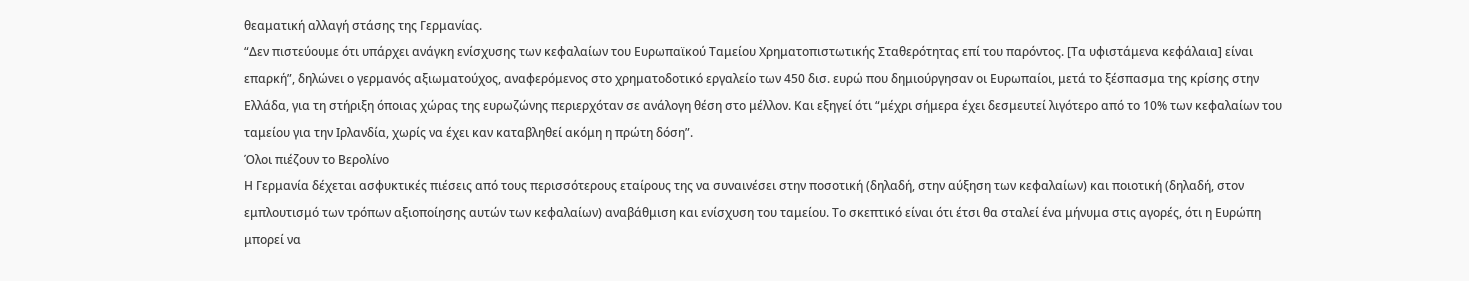θεαματική αλλαγή στάσης της Γερμανίας.
“Δεν πιστεύουμε ότι υπάρχει ανάγκη ενίσχυσης των κεφαλαίων του Ευρωπαϊκού Ταμείου Χρηματοπιστωτικής Σταθερότητας επί του παρόντος. [Τα υφιστάμενα κεφάλαια] είναι επαρκή”, δηλώνει ο γερμανός αξιωματούχος, αναφερόμενος στο χρηματοδοτικό εργαλείο των 450 δισ. ευρώ που δημιούργησαν οι Ευρωπαίοι, μετά το ξέσπασμα της κρίσης στην Ελλάδα, για τη στήριξη όποιας χώρας της ευρωζώνης περιερχόταν σε ανάλογη θέση στο μέλλον. Και εξηγεί ότι “μέχρι σήμερα έχει δεσμευτεί λιγότερο από το 10% των κεφαλαίων του ταμείου για την Ιρλανδία, χωρίς να έχει καν καταβληθεί ακόμη η πρώτη δόση”.
Όλοι πιέζουν το Βερολίνο
Η Γερμανία δέχεται ασφυκτικές πιέσεις από τους περισσότερους εταίρους της να συναινέσει στην ποσοτική (δηλαδή, στην αύξηση των κεφαλαίων) και ποιοτική (δηλαδή, στον εμπλουτισμό των τρόπων αξιοποίησης αυτών των κεφαλαίων) αναβάθμιση και ενίσχυση του ταμείου. Το σκεπτικό είναι ότι έτσι θα σταλεί ένα μήνυμα στις αγορές, ότι η Ευρώπη μπορεί να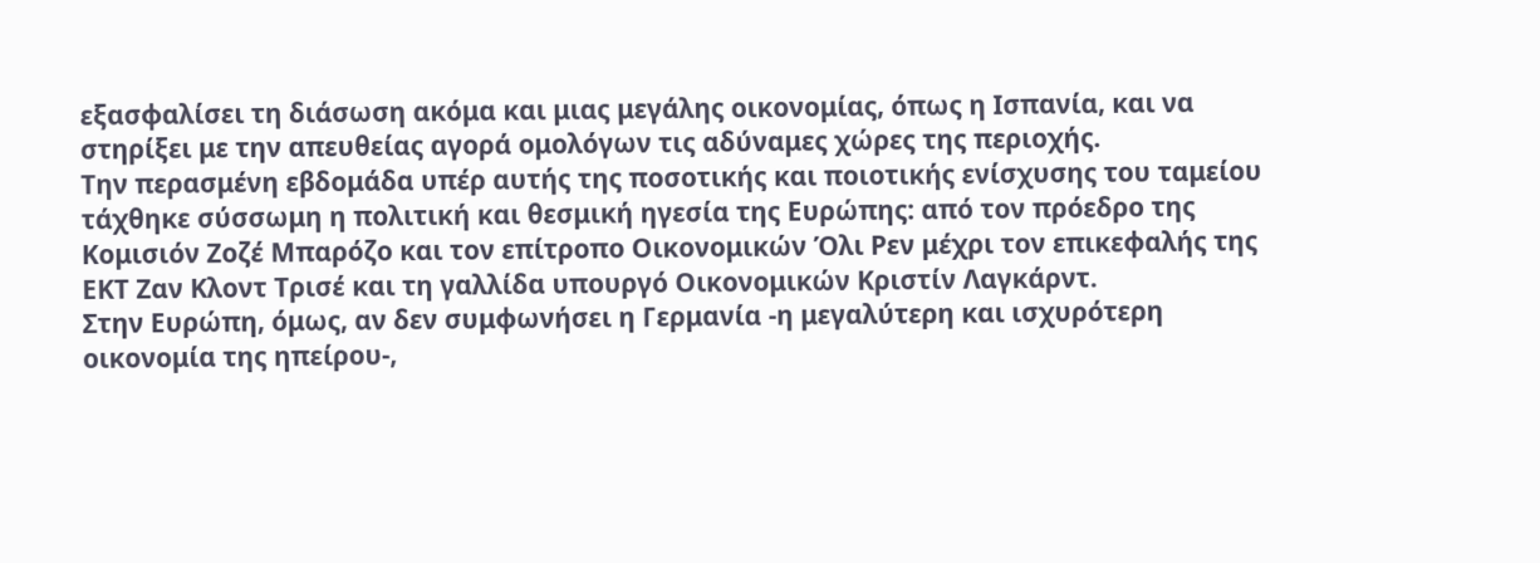εξασφαλίσει τη διάσωση ακόμα και μιας μεγάλης οικονομίας, όπως η Ισπανία, και να στηρίξει με την απευθείας αγορά ομολόγων τις αδύναμες χώρες της περιοχής.
Την περασμένη εβδομάδα υπέρ αυτής της ποσοτικής και ποιοτικής ενίσχυσης του ταμείου τάχθηκε σύσσωμη η πολιτική και θεσμική ηγεσία της Ευρώπης: από τον πρόεδρο της Κομισιόν Ζοζέ Μπαρόζο και τον επίτροπο Οικονομικών Όλι Ρεν μέχρι τον επικεφαλής της ΕΚΤ Ζαν Κλοντ Τρισέ και τη γαλλίδα υπουργό Οικονομικών Κριστίν Λαγκάρντ.
Στην Ευρώπη, όμως, αν δεν συμφωνήσει η Γερμανία -η μεγαλύτερη και ισχυρότερη οικονομία της ηπείρου-,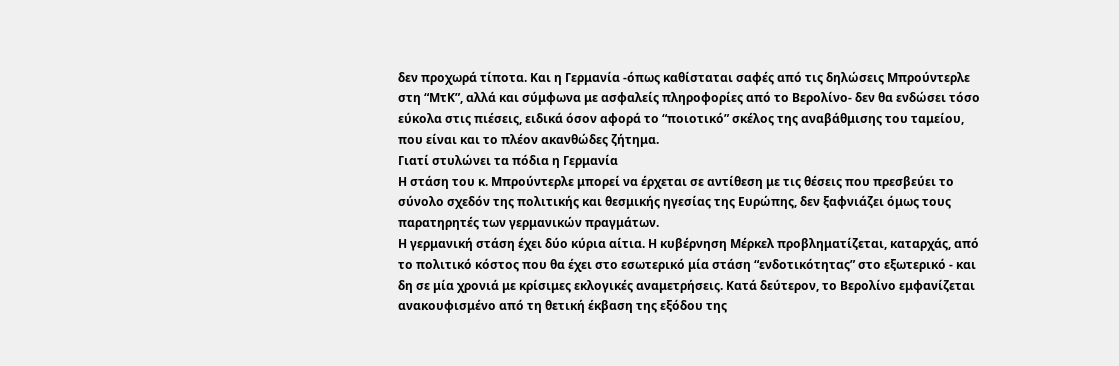δεν προχωρά τίποτα. Και η Γερμανία -όπως καθίσταται σαφές από τις δηλώσεις Μπρούντερλε στη “ΜτΚ”, αλλά και σύμφωνα με ασφαλείς πληροφορίες από το Βερολίνο- δεν θα ενδώσει τόσο εύκολα στις πιέσεις, ειδικά όσον αφορά το “ποιοτικό” σκέλος της αναβάθμισης του ταμείου, που είναι και το πλέον ακανθώδες ζήτημα.
Γιατί στυλώνει τα πόδια η Γερμανία
Η στάση του κ. Μπρούντερλε μπορεί να έρχεται σε αντίθεση με τις θέσεις που πρεσβεύει το σύνολο σχεδόν της πολιτικής και θεσμικής ηγεσίας της Ευρώπης, δεν ξαφνιάζει όμως τους παρατηρητές των γερμανικών πραγμάτων.
Η γερμανική στάση έχει δύο κύρια αίτια. Η κυβέρνηση Μέρκελ προβληματίζεται, καταρχάς, από το πολιτικό κόστος που θα έχει στο εσωτερικό μία στάση “ενδοτικότητας” στο εξωτερικό - και δη σε μία χρονιά με κρίσιμες εκλογικές αναμετρήσεις. Κατά δεύτερον, το Βερολίνο εμφανίζεται ανακουφισμένο από τη θετική έκβαση της εξόδου της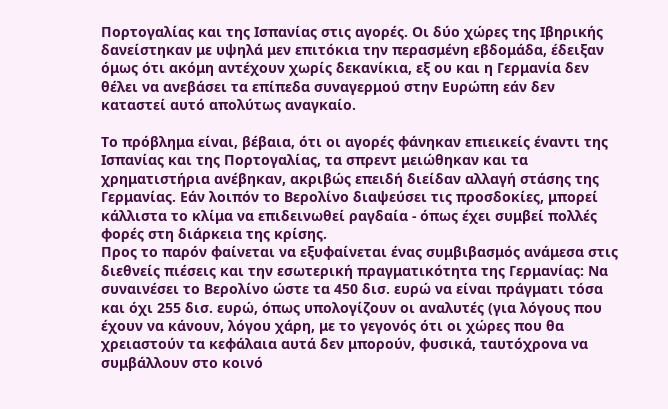Πορτογαλίας και της Ισπανίας στις αγορές. Οι δύο χώρες της Ιβηρικής δανείστηκαν με υψηλά μεν επιτόκια την περασμένη εβδομάδα, έδειξαν όμως ότι ακόμη αντέχουν χωρίς δεκανίκια, εξ ου και η Γερμανία δεν θέλει να ανεβάσει τα επίπεδα συναγερμού στην Ευρώπη εάν δεν καταστεί αυτό απολύτως αναγκαίο.

Το πρόβλημα είναι, βέβαια, ότι οι αγορές φάνηκαν επιεικείς έναντι της Ισπανίας και της Πορτογαλίας, τα σπρεντ μειώθηκαν και τα χρηματιστήρια ανέβηκαν, ακριβώς επειδή διείδαν αλλαγή στάσης της Γερμανίας. Εάν λοιπόν το Βερολίνο διαψεύσει τις προσδοκίες, μπορεί κάλλιστα το κλίμα να επιδεινωθεί ραγδαία - όπως έχει συμβεί πολλές φορές στη διάρκεια της κρίσης.
Προς το παρόν φαίνεται να εξυφαίνεται ένας συμβιβασμός ανάμεσα στις διεθνείς πιέσεις και την εσωτερική πραγματικότητα της Γερμανίας: Να συναινέσει το Βερολίνο ώστε τα 450 δισ. ευρώ να είναι πράγματι τόσα και όχι 255 δισ. ευρώ, όπως υπολογίζουν οι αναλυτές (για λόγους που έχουν να κάνουν, λόγου χάρη, με το γεγονός ότι οι χώρες που θα χρειαστούν τα κεφάλαια αυτά δεν μπορούν, φυσικά, ταυτόχρονα να συμβάλλουν στο κοινό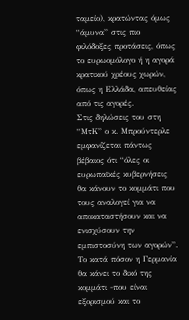ταμείο), κρατώντας όμως “άμυνα” στις πιο φιλόδοξες προτάσεις, όπως το ευρωομόλογο ή η αγορά κρατικού χρέους χωρών, όπως η Ελλάδα, απευθείας από τις αγορές.
Στις δηλώσεις του στη “ΜτΚ” ο κ. Μπρούντερλε εμφανίζεται πάντως βέβαιος ότι “όλες οι ευρωπαϊκές κυβερνήσεις θα κάνουν το κομμάτι που τους αναλογεί για να αποκαταστήσουν και να ενισχύσουν την εμπιστοσύνη των αγορών”. Το κατά πόσον η Γερμανία θα κάνει το δικό της κομμάτι -που είναι εξορισμού και το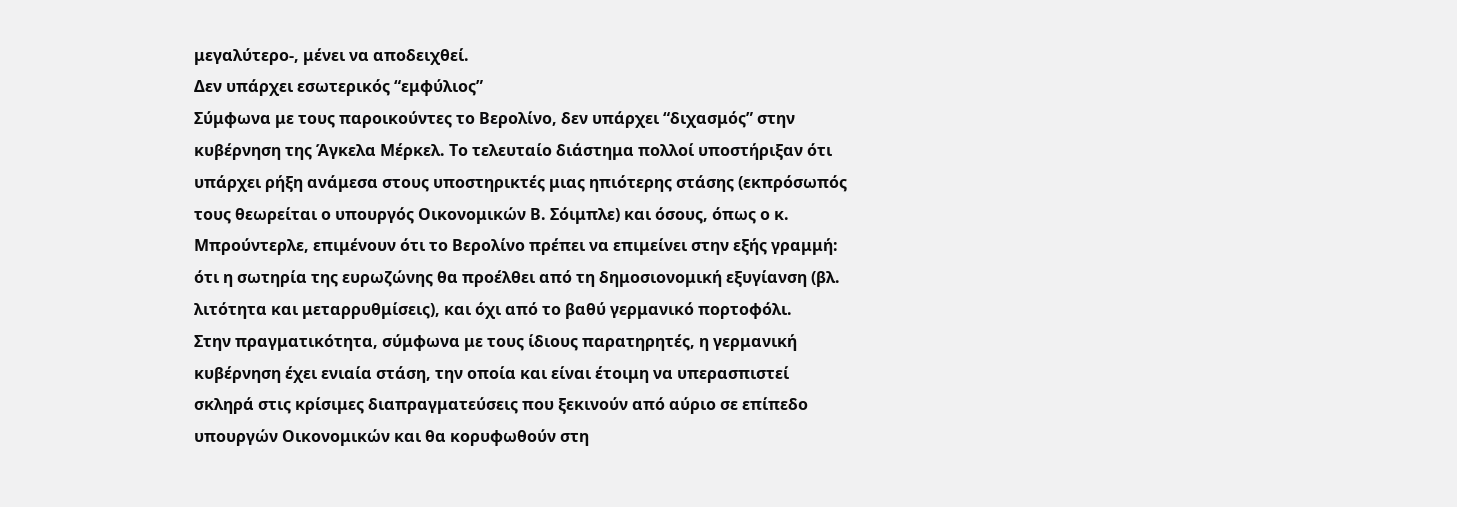μεγαλύτερο-, μένει να αποδειχθεί.
Δεν υπάρχει εσωτερικός “εμφύλιος”
Σύμφωνα με τους παροικούντες το Βερολίνο, δεν υπάρχει “διχασμός” στην κυβέρνηση της Άγκελα Μέρκελ. Το τελευταίο διάστημα πολλοί υποστήριξαν ότι υπάρχει ρήξη ανάμεσα στους υποστηρικτές μιας ηπιότερης στάσης (εκπρόσωπός τους θεωρείται ο υπουργός Οικονομικών Β. Σόιμπλε) και όσους, όπως ο κ. Μπρούντερλε, επιμένουν ότι το Βερολίνο πρέπει να επιμείνει στην εξής γραμμή: ότι η σωτηρία της ευρωζώνης θα προέλθει από τη δημοσιονομική εξυγίανση (βλ. λιτότητα και μεταρρυθμίσεις), και όχι από το βαθύ γερμανικό πορτοφόλι.
Στην πραγματικότητα, σύμφωνα με τους ίδιους παρατηρητές, η γερμανική κυβέρνηση έχει ενιαία στάση, την οποία και είναι έτοιμη να υπερασπιστεί σκληρά στις κρίσιμες διαπραγματεύσεις που ξεκινούν από αύριο σε επίπεδο υπουργών Οικονομικών και θα κορυφωθούν στη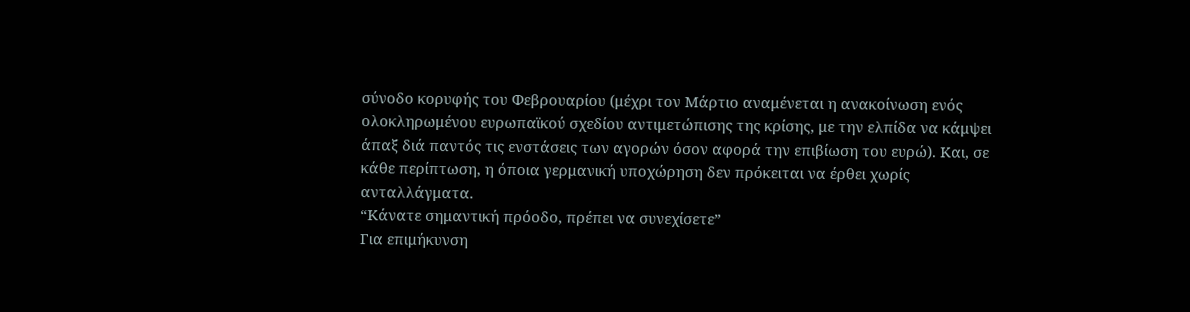σύνοδο κορυφής του Φεβρουαρίου (μέχρι τον Μάρτιο αναμένεται η ανακοίνωση ενός ολοκληρωμένου ευρωπαϊκού σχεδίου αντιμετώπισης της κρίσης, με την ελπίδα να κάμψει άπαξ διά παντός τις ενστάσεις των αγορών όσον αφορά την επιβίωση του ευρώ). Και, σε κάθε περίπτωση, η όποια γερμανική υποχώρηση δεν πρόκειται να έρθει χωρίς ανταλλάγματα.
“Κάνατε σημαντική πρόοδο, πρέπει να συνεχίσετε”
Για επιμήκυνση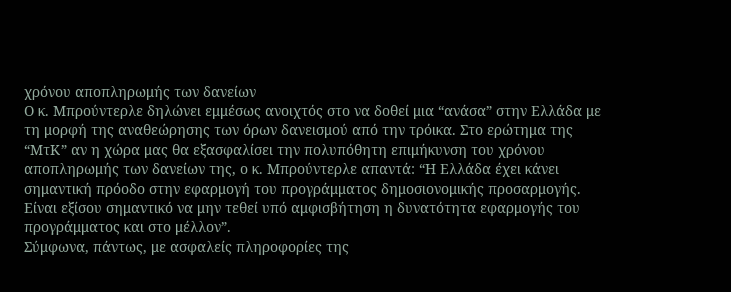χρόνου αποπληρωμής των δανείων
Ο κ. Μπρούντερλε δηλώνει εμμέσως ανοιχτός στο να δοθεί μια “ανάσα” στην Ελλάδα με τη μορφή της αναθεώρησης των όρων δανεισμού από την τρόικα. Στο ερώτημα της “ΜτΚ” αν η χώρα μας θα εξασφαλίσει την πολυπόθητη επιμήκυνση του χρόνου αποπληρωμής των δανείων της, ο κ. Μπρούντερλε απαντά: “Η Ελλάδα έχει κάνει σημαντική πρόοδο στην εφαρμογή του προγράμματος δημοσιονομικής προσαρμογής. Είναι εξίσου σημαντικό να μην τεθεί υπό αμφισβήτηση η δυνατότητα εφαρμογής του προγράμματος και στο μέλλον”.
Σύμφωνα, πάντως, με ασφαλείς πληροφορίες της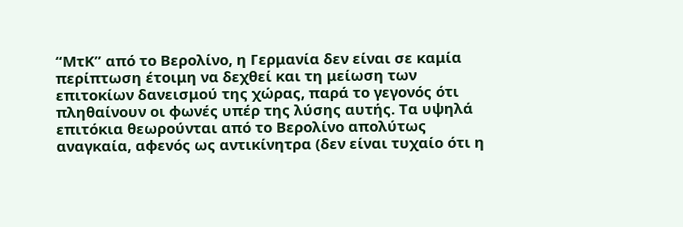“ΜτΚ” από το Βερολίνο, η Γερμανία δεν είναι σε καμία περίπτωση έτοιμη να δεχθεί και τη μείωση των επιτοκίων δανεισμού της χώρας, παρά το γεγονός ότι πληθαίνουν οι φωνές υπέρ της λύσης αυτής. Τα υψηλά επιτόκια θεωρούνται από το Βερολίνο απολύτως αναγκαία, αφενός ως αντικίνητρα (δεν είναι τυχαίο ότι η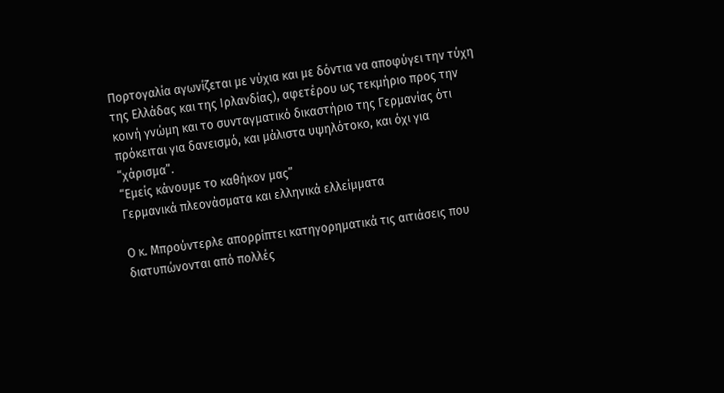Πορτογαλία αγωνίζεται με νύχια και με δόντια να αποφύγει την τύχη της Ελλάδας και της Ιρλανδίας), αφετέρου ως τεκμήριο προς την κοινή γνώμη και το συνταγματικό δικαστήριο της Γερμανίας ότι πρόκειται για δανεισμό, και μάλιστα υψηλότοκο, και όχι για “χάρισμα”.
“Εμείς κάνουμε το καθήκον μας”
Γερμανικά πλεονάσματα και ελληνικά ελλείμματα

Ο κ. Μπρούντερλε απορρίπτει κατηγορηματικά τις αιτιάσεις που διατυπώνονται από πολλές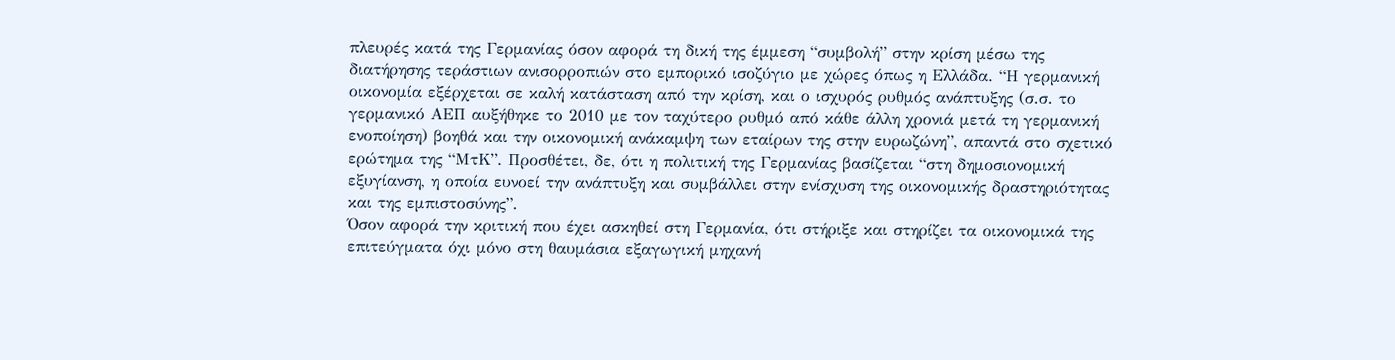πλευρές κατά της Γερμανίας όσον αφορά τη δική της έμμεση “συμβολή” στην κρίση μέσω της διατήρησης τεράστιων ανισορροπιών στο εμπορικό ισοζύγιο με χώρες όπως η Ελλάδα. “Η γερμανική οικονομία εξέρχεται σε καλή κατάσταση από την κρίση, και ο ισχυρός ρυθμός ανάπτυξης (σ.σ. το γερμανικό ΑΕΠ αυξήθηκε το 2010 με τον ταχύτερο ρυθμό από κάθε άλλη χρονιά μετά τη γερμανική ενοποίηση) βοηθά και την οικονομική ανάκαμψη των εταίρων της στην ευρωζώνη”, απαντά στο σχετικό ερώτημα της “ΜτΚ”. Προσθέτει, δε, ότι η πολιτική της Γερμανίας βασίζεται “στη δημοσιονομική εξυγίανση, η οποία ευνοεί την ανάπτυξη και συμβάλλει στην ενίσχυση της οικονομικής δραστηριότητας και της εμπιστοσύνης”.
Όσον αφορά την κριτική που έχει ασκηθεί στη Γερμανία, ότι στήριξε και στηρίζει τα οικονομικά της επιτεύγματα όχι μόνο στη θαυμάσια εξαγωγική μηχανή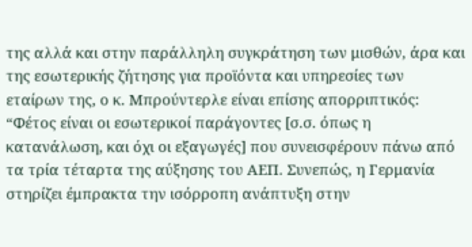της αλλά και στην παράλληλη συγκράτηση των μισθών, άρα και της εσωτερικής ζήτησης για προϊόντα και υπηρεσίες των εταίρων της, ο κ. Μπρούντερλε είναι επίσης απορριπτικός: “Φέτος είναι οι εσωτερικοί παράγοντες [σ.σ. όπως η κατανάλωση, και όχι οι εξαγωγές] που συνεισφέρουν πάνω από τα τρία τέταρτα της αύξησης του ΑΕΠ. Συνεπώς, η Γερμανία στηρίζει έμπρακτα την ισόρροπη ανάπτυξη στην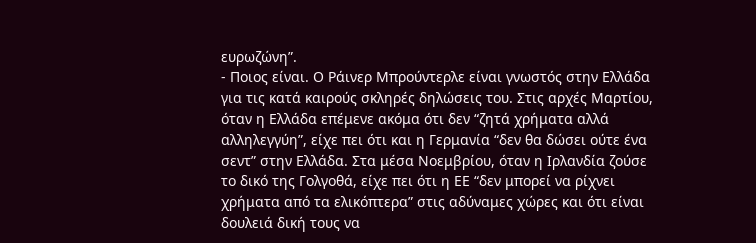ευρωζώνη”.
- Ποιος είναι. Ο Ράινερ Μπρούντερλε είναι γνωστός στην Ελλάδα για τις κατά καιρούς σκληρές δηλώσεις του. Στις αρχές Μαρτίου, όταν η Ελλάδα επέμενε ακόμα ότι δεν “ζητά χρήματα αλλά αλληλεγγύη”, είχε πει ότι και η Γερμανία “δεν θα δώσει ούτε ένα σεντ” στην Ελλάδα. Στα μέσα Νοεμβρίου, όταν η Ιρλανδία ζούσε το δικό της Γολγοθά, είχε πει ότι η ΕΕ “δεν μπορεί να ρίχνει χρήματα από τα ελικόπτερα” στις αδύναμες χώρες και ότι είναι δουλειά δική τους να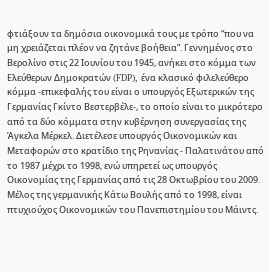φτιάξουν τα δημόσια οικονομικά τους με τρόπο “που να μη χρειάζεται πλέον να ζητάνε βοήθεια”. Γεννημένος στο Βερολίνο στις 22 Ιουνίου του 1945, ανήκει στο κόμμα των Ελεύθερων Δημοκρατών (FDP), ένα κλασικό φιλελεύθερο κόμμα -επικεφαλής του είναι ο υπουργός Εξωτερικών της Γερμανίας Γκίντο Βεστερβέλε-, το οποίο είναι το μικρότερο από τα δύο κόμματα στην κυβέρνηση συνεργασίας της Άγκελα Μέρκελ. Διετέλεσε υπουργός Οικονομικών και Μεταφορών στο κρατίδιο της Ρηνανίας - Παλατινάτου από το 1987 μέχρι το 1998, ενώ υπηρετεί ως υπουργός Οικονομίας της Γερμανίας από τις 28 Οκτωβρίου του 2009. Μέλος της γερμανικής Κάτω Βουλής από το 1998, είναι πτυχιούχος Οικονομικών του Πανεπιστημίου του Μάιντς.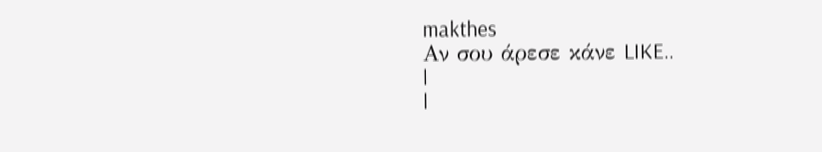makthes
Aν σου άρεσε κάνε LIKE..
|
|